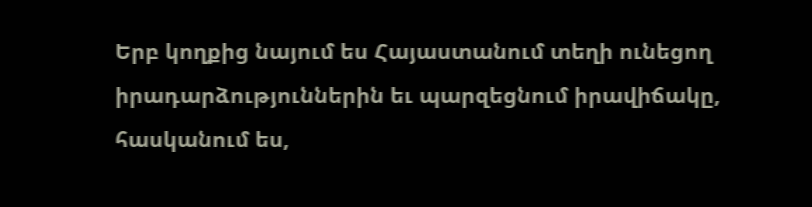Երբ կողքից նայում ես Հայաստանում տեղի ունեցող իրադարձություններին եւ պարզեցնում իրավիճակը, հասկանում ես,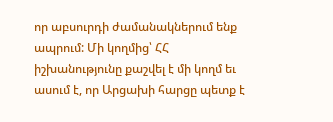որ աբսուրդի ժամանակներում ենք ապրում: Մի կողմից՝ ՀՀ իշխանությունը քաշվել է մի կողմ եւ ասում է, որ Արցախի հարցը պետք է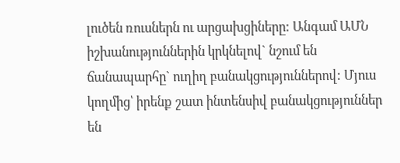լուծեն ռուսներն ու արցախցիները: Անգամ ԱՄՆ իշխանություններին կրկնելով` նշում են ճանապարհը` ուղիղ բանակցություններով: Մյուս կողմից՝ իրենք շատ ինտենսիվ բանակցություններ են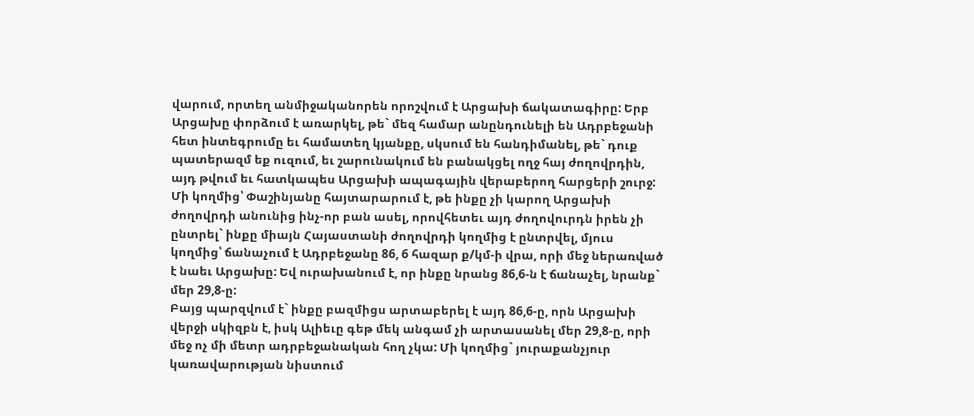վարում, որտեղ անմիջականորեն որոշվում է Արցախի ճակատագիրը: Երբ Արցախը փորձում է առարկել, թե` մեզ համար անընդունելի են Ադրբեջանի հետ ինտեգրումը եւ համատեղ կյանքը, սկսում են հանդիմանել, թե` դուք պատերազմ եք ուզում, եւ շարունակում են բանակցել ողջ հայ ժողովրդին, այդ թվում եւ հատկապես Արցախի ապագային վերաբերող հարցերի շուրջ: Մի կողմից՝ Փաշինյանը հայտարարում է, թե ինքը չի կարող Արցախի ժողովրդի անունից ինչ-որ բան ասել, որովհետեւ այդ ժողովուրդն իրեն չի ընտրել` ինքը միայն Հայաստանի ժողովրդի կողմից է ընտրվել, մյուս կողմից՝ ճանաչում է Ադրբեջանը 86, 6 հազար ք/կմ-ի վրա, որի մեջ ներառված է նաեւ Արցախը: Եվ ուրախանում է, որ ինքը նրանց 86,6-ն է ճանաչել, նրանք` մեր 29,8-ը:
Բայց պարզվում է` ինքը բազմիցս արտաբերել է այդ 86,6-ը, որն Արցախի վերջի սկիզբն է, իսկ Ալիեւը գեթ մեկ անգամ չի արտասանել մեր 29,8-ը, որի մեջ ոչ մի մետր ադրբեջանական հող չկա: Մի կողմից` յուրաքանչյուր կառավարության նիստում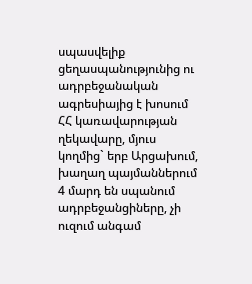սպասվելիք ցեղասպանությունից ու ադրբեջանական ագրեսիայից է խոսում ՀՀ կառավարության ղեկավարը, մյուս կողմից` երբ Արցախում, խաղաղ պայմաններում 4 մարդ են սպանում ադրբեջանցիները, չի ուզում անգամ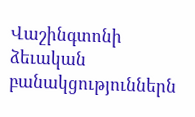Վաշինգտոնի ձեւական բանակցություններն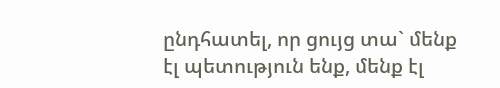ընդհատել, որ ցույց տա` մենք էլ պետություն ենք, մենք էլ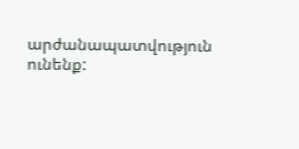արժանապատվություն ունենք: